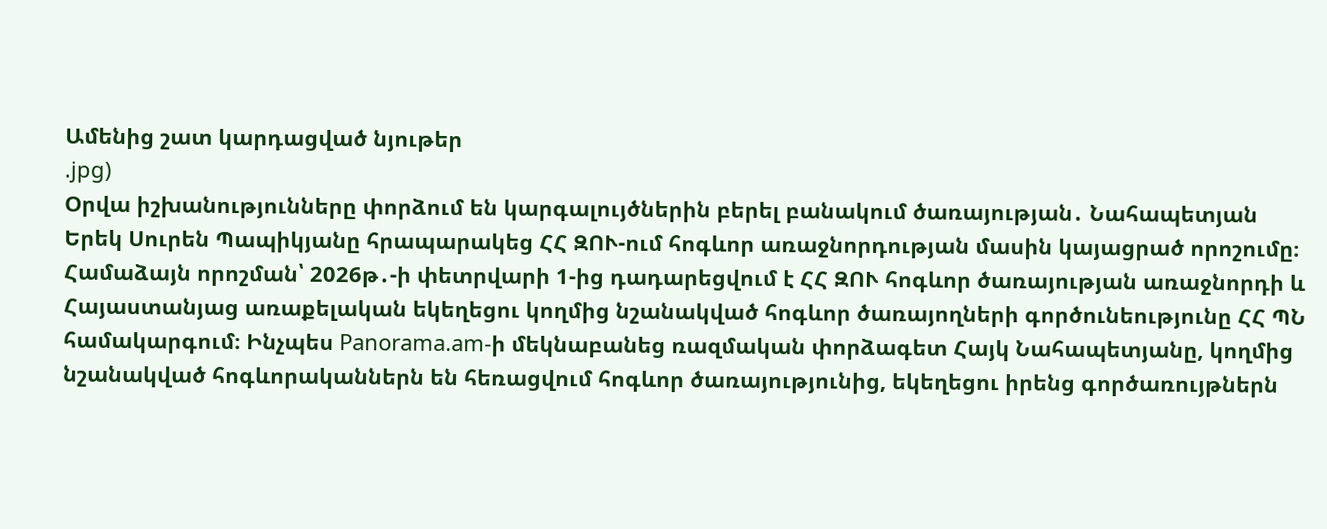Ամենից շատ կարդացված նյութեր
.jpg)
Օրվա իշխանությունները փորձում են կարգալույծներին բերել բանակում ծառայության․ Նահապետյան
Երեկ Սուրեն Պապիկյանը հրապարակեց ՀՀ ԶՈՒ-ում հոգևոր առաջնորդության մասին կայացրած որոշումը։ Համաձայն որոշման՝ 2026թ․-ի փետրվարի 1-ից դադարեցվում է ՀՀ ԶՈՒ հոգևոր ծառայության առաջնորդի և Հայաստանյաց առաքելական եկեղեցու կողմից նշանակված հոգևոր ծառայողների գործունեությունը ՀՀ ՊՆ համակարգում։ Ինչպես Panorama.am-ի մեկնաբանեց ռազմական փորձագետ Հայկ Նահապետյանը, կողմից նշանակված հոգևորականներն են հեռացվում հոգևոր ծառայությունից, եկեղեցու իրենց գործառույթներն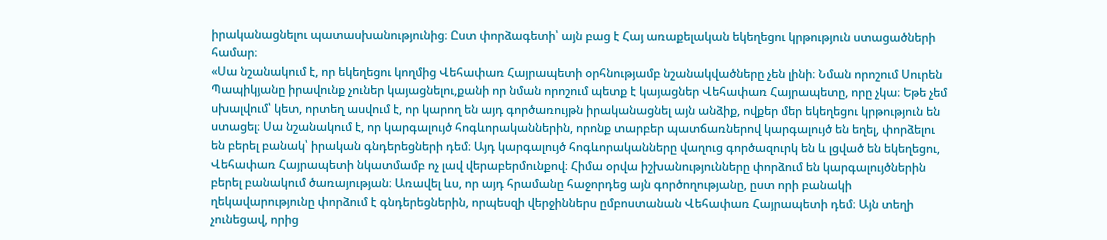իրականացնելու պատասխանությունից։ Ըստ փորձագետի՝ այն բաց է Հայ առաքելական եկեղեցու կրթություն ստացածների համար։
«Սա նշանակում է, որ եկեղեցու կողմից Վեհափառ Հայրապետի օրհնությամբ նշանակվածները չեն լինի։ Նման որոշում Սուրեն Պապիկյանը իրավունք չուներ կայացնելու,քանի որ նման որոշում պետք է կայացներ Վեհափառ Հայրապետը, որը չկա։ Եթե չեմ սխալվում՝ կետ, որտեղ ասվում է, որ կարող են այդ գործառույթն իրականացնել այն անձիք, ովքեր մեր եկեղեցու կրթություն են ստացել։ Սա նշանակում է, որ կարգալույծ հոգևորականներին, որոնք տարբեր պատճառներով կարգալույծ են եղել, փորձելու են բերել բանակ՝ իրական գնդերեցների դեմ։ Այդ կարգալույծ հոգևորականները վաղուց գործազուրկ են և լցված են եկեղեցու, Վեհափառ Հայրապետի նկատմամբ ոչ լավ վերաբերմունքով։ Հիմա օրվա իշխանությունները փորձում են կարգալույծներին բերել բանակում ծառայության։ Առավել ևս, որ այդ հրամանը հաջորդեց այն գործողությանը, ըստ որի բանակի ղեկավարությունը փորձում է գնդերեցներին, որպեսզի վերջիններս ըմբոստանան Վեհափառ Հայրապետի դեմ։ Այն տեղի չունեցավ, որից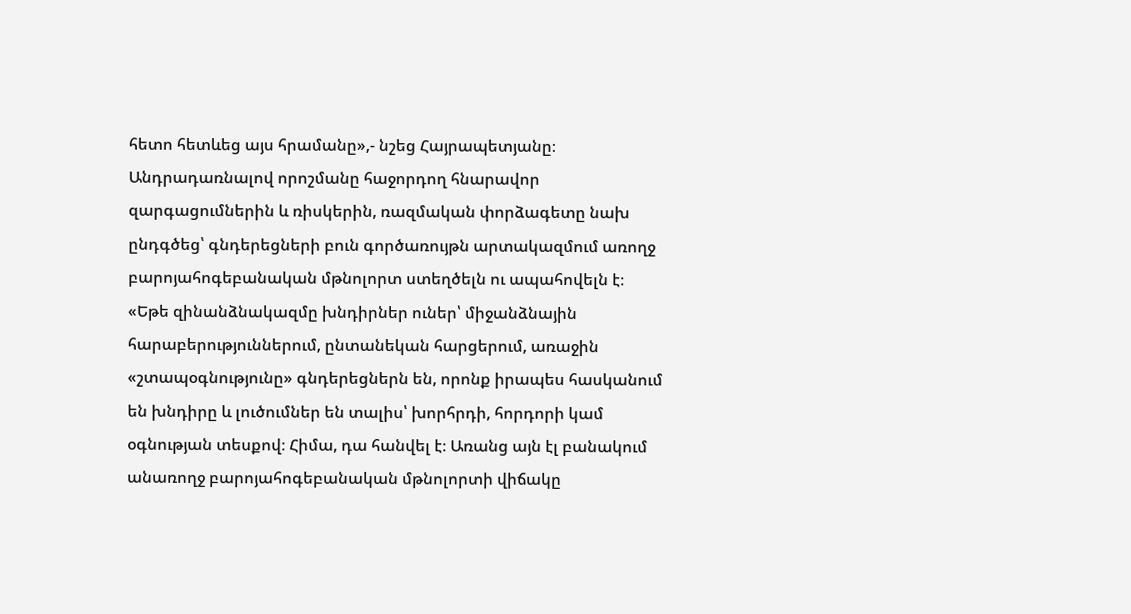հետո հետևեց այս հրամանը»,- նշեց Հայրապետյանը։
Անդրադառնալով որոշմանը հաջորդող հնարավոր զարգացումներին և ռիսկերին, ռազմական փորձագետը նախ ընդգծեց՝ գնդերեցների բուն գործառույթն արտակազմում առողջ բարոյահոգեբանական մթնոլորտ ստեղծելն ու ապահովելն է։
«Եթե զինանձնակազմը խնդիրներ ուներ՝ միջանձնային հարաբերություններում, ընտանեկան հարցերում, առաջին «շտապօգնությունը» գնդերեցներն են, որոնք իրապես հասկանում են խնդիրը և լուծումներ են տալիս՝ խորհրդի, հորդորի կամ օգնության տեսքով։ Հիմա, դա հանվել է։ Առանց այն էլ բանակում անառողջ բարոյահոգեբանական մթնոլորտի վիճակը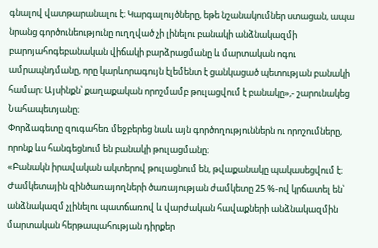գնալով վատթարանալու է։ Կարգալույծները, եթե նշանակումներ ստացան, ապա նրանց գործունեությունը ուղղված չի լինելու բանակի անձնակազմի բարոյահոգեբանական վիճակի բարձրացմանը և մարտական ոգու ամրապնդմանը, որը կարևորագույն էլեմենտ է ցանկացած պետության բանակի համար։ Այսինքն՝ քաղաքական որոշմամբ թուլացվում է բանակը»,- շարունակեց Նահապետյանը։
Փորձագետը զուգահեռ մեջբերեց նաև այն գործողություններն ու որոշումները, որոնք ևս հանգեցնում են բանակի թուլացմանը։
«Բանակն իրավական ակտերով թուլացնում են, թվաքանակը պակասեցվում է։ Ժամկետային զինծառայողների ծառայության ժամկետը 25 %-ով կրճատել են՝ անձնակազմ չլինելու պատճառով և վարժական հավաքների անձնակազմին մարտական հերթապահության դիրքեր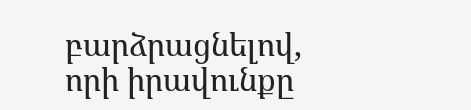բարձրացնելով, որի իրավունքը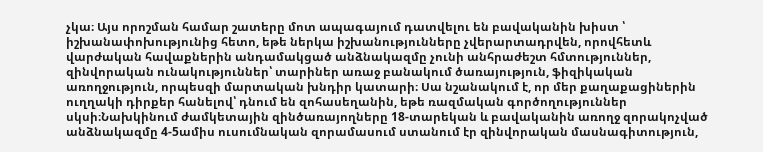չկա։ Այս որոշման համար շատերը մոտ ապագայում դատվելու են բավականին խիստ ՝ իշխանափոխությունից հետո, եթե ներկա իշխանությունները չվերարտադրվեն, որովհետև վարժական հավաքներին անդամակցած անձնակազմը չունի անհրաժեշտ հմտություններ, զինվորական ունակություններ՝ տարիներ առաջ բանակում ծառայություն, ֆիզիկական առողջություն, որպեսզի մարտական խնդիր կատարի։ Սա նշանակում է, որ մեր քաղաքացիներին ուղղակի դիրքեր հանելով՝ դնում են զոհասեղանին, եթե ռազմական գործողություններ սկսի։Նախկինում ժամկետային զինծառայողները 18-տարեկան և բավականին առողջ զորակոչված անձնակազմը 4-5ամիս ուսումնական զորամասում ստանում էր զինվորական մասնագիտություն,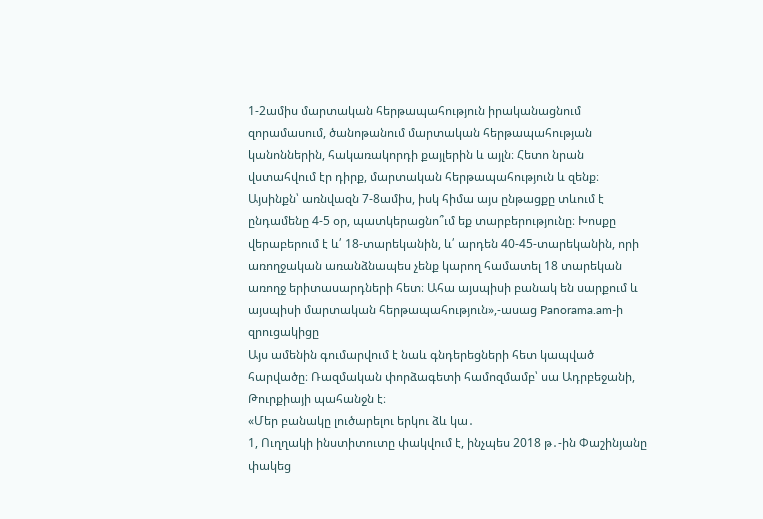1-2ամիս մարտական հերթապահություն իրականացնում զորամասում, ծանոթանում մարտական հերթապահության կանոններին, հակառակորդի քայլերին և այլն։ Հետո նրան վստահվում էր դիրք, մարտական հերթապահություն և զենք։ Այսինքն՝ առնվազն 7-8ամիս, իսկ հիմա այս ընթացքը տևում է ընդամենը 4-5 օր, պատկերացնո՞ւմ եք տարբերությունը։ Խոսքը վերաբերում է և՛ 18-տարեկանին, և՛ արդեն 40-45-տարեկանին, որի առողջական առանձնապես չենք կարող համատել 18 տարեկան առողջ երիտասարդների հետ։ Ահա այսպիսի բանակ են սարքում և այսպիսի մարտական հերթապահություն»,-ասաց Panorama.am-ի զրուցակիցը
Այս ամենին գումարվում է նաև գնդերեցների հետ կապված հարվածը։ Ռազմական փորձագետի համոզմամբ՝ սա Ադրբեջանի, Թուրքիայի պահանջն է։
«Մեր բանակը լուծարելու երկու ձև կա․
1, Ուղղակի ինստիտուտը փակվում է, ինչպես 2018 թ․-ին Փաշինյանը փակեց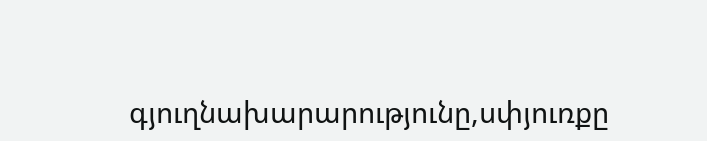գյուղնախարարությունը,սփյուռքը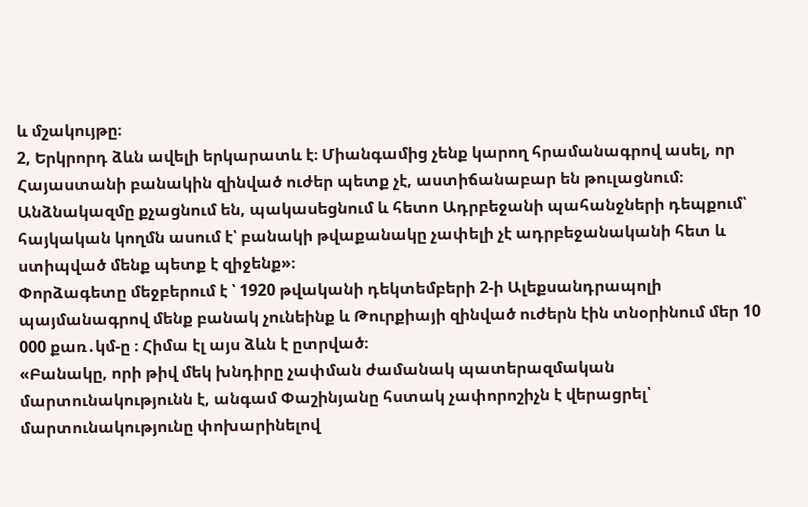և մշակույթը։
2, Երկրորդ ձևն ավելի երկարատև է։ Միանգամից չենք կարող հրամանագրով ասել, որ Հայաստանի բանակին զինված ուժեր պետք չէ, աստիճանաբար են թուլացնում։ Անձնակազմը քչացնում են, պակասեցնում և հետո Ադրբեջանի պահանջների դեպքում՝ հայկական կողմն ասում է՝ բանակի թվաքանակը չափելի չէ ադրբեջանականի հետ և ստիպված մենք պետք է զիջենք»։
Փորձագետը մեջբերում է ՝ 1920 թվականի դեկտեմբերի 2-ի Ալեքսանդրապոլի պայմանագրով մենք բանակ չունեինք և Թուրքիայի զինված ուժերն էին տնօրինում մեր 10 000 քառ․կմ-ը ։ Հիմա էլ այս ձևն է ըտրված։
«Բանակը, որի թիվ մեկ խնդիրը չափման ժամանակ պատերազմական մարտունակությունն է, անգամ Փաշինյանը հստակ չափորոշիչն է վերացրել՝ մարտունակությունը փոխարինելով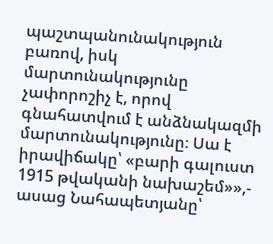պաշտպանունակություն բառով, իսկ մարտունակությունը չափորոշիչ է, որով գնահատվում է անձնակազմի մարտունակությունը։ Սա է իրավիճակը՝ «բարի գալուստ 1915 թվականի նախաշեմ»»,- ասաց Նահապետյանը՝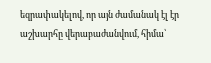եզրափակելով, որ այն ժամանակ էլ էր աշխարհը վերաբաժանվում, հիմա՝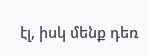էլ, իսկ մենք դեռ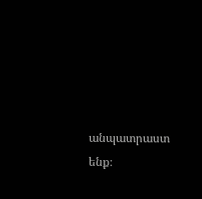անպատրաստ ենք։